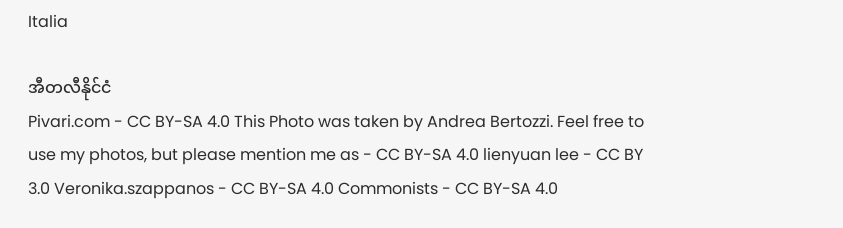Italia

အီတလီနိုင်ငံ
Pivari.com - CC BY-SA 4.0 This Photo was taken by Andrea Bertozzi. Feel free to use my photos, but please mention me as - CC BY-SA 4.0 lienyuan lee - CC BY 3.0 Veronika.szappanos - CC BY-SA 4.0 Commonists - CC BY-SA 4.0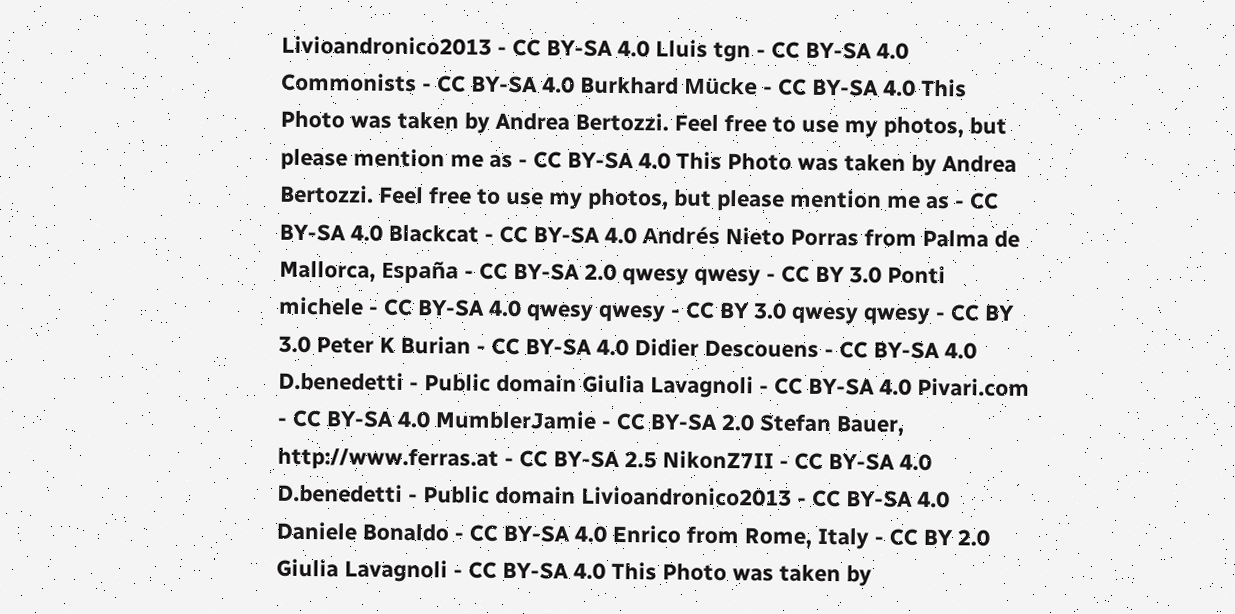Livioandronico2013 - CC BY-SA 4.0 Lluis tgn - CC BY-SA 4.0 Commonists - CC BY-SA 4.0 Burkhard Mücke - CC BY-SA 4.0 This Photo was taken by Andrea Bertozzi. Feel free to use my photos, but please mention me as - CC BY-SA 4.0 This Photo was taken by Andrea Bertozzi. Feel free to use my photos, but please mention me as - CC BY-SA 4.0 Blackcat - CC BY-SA 4.0 Andrés Nieto Porras from Palma de Mallorca, España - CC BY-SA 2.0 qwesy qwesy - CC BY 3.0 Ponti michele - CC BY-SA 4.0 qwesy qwesy - CC BY 3.0 qwesy qwesy - CC BY 3.0 Peter K Burian - CC BY-SA 4.0 Didier Descouens - CC BY-SA 4.0 D.benedetti - Public domain Giulia Lavagnoli - CC BY-SA 4.0 Pivari.com - CC BY-SA 4.0 MumblerJamie - CC BY-SA 2.0 Stefan Bauer, http://www.ferras.at - CC BY-SA 2.5 NikonZ7II - CC BY-SA 4.0 D.benedetti - Public domain Livioandronico2013 - CC BY-SA 4.0 Daniele Bonaldo - CC BY-SA 4.0 Enrico from Rome, Italy - CC BY 2.0 Giulia Lavagnoli - CC BY-SA 4.0 This Photo was taken by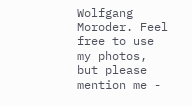Wolfgang Moroder. Feel free to use my photos, but please mention me -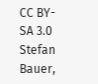CC BY-SA 3.0 Stefan Bauer,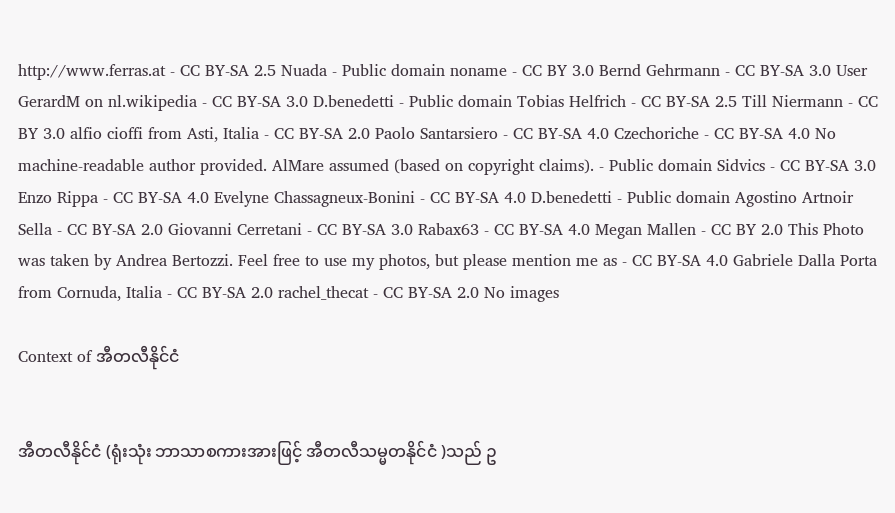http://www.ferras.at - CC BY-SA 2.5 Nuada - Public domain noname - CC BY 3.0 Bernd Gehrmann - CC BY-SA 3.0 User GerardM on nl.wikipedia - CC BY-SA 3.0 D.benedetti - Public domain Tobias Helfrich - CC BY-SA 2.5 Till Niermann - CC BY 3.0 alfio cioffi from Asti, Italia - CC BY-SA 2.0 Paolo Santarsiero - CC BY-SA 4.0 Czechoriche - CC BY-SA 4.0 No machine-readable author provided. AlMare assumed (based on copyright claims). - Public domain Sidvics - CC BY-SA 3.0 Enzo Rippa - CC BY-SA 4.0 Evelyne Chassagneux-Bonini - CC BY-SA 4.0 D.benedetti - Public domain Agostino Artnoir Sella - CC BY-SA 2.0 Giovanni Cerretani - CC BY-SA 3.0 Rabax63 - CC BY-SA 4.0 Megan Mallen - CC BY 2.0 This Photo was taken by Andrea Bertozzi. Feel free to use my photos, but please mention me as - CC BY-SA 4.0 Gabriele Dalla Porta from Cornuda, Italia - CC BY-SA 2.0 rachel_thecat - CC BY-SA 2.0 No images

Context of အီတလီနိုင်ငံ


အီတလီနိုင်ငံ (ရုံးသုံး ဘာသာစကားအားဖြင့် အီတလီသမ္မတနိုင်ငံ )သည် ဥ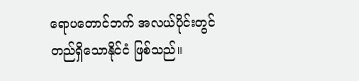ရောပတောင်ဘက် အလယ်ပိုင်းတွင် တည်ရှိသောနိုင်ငံ ဖြစ်သည်။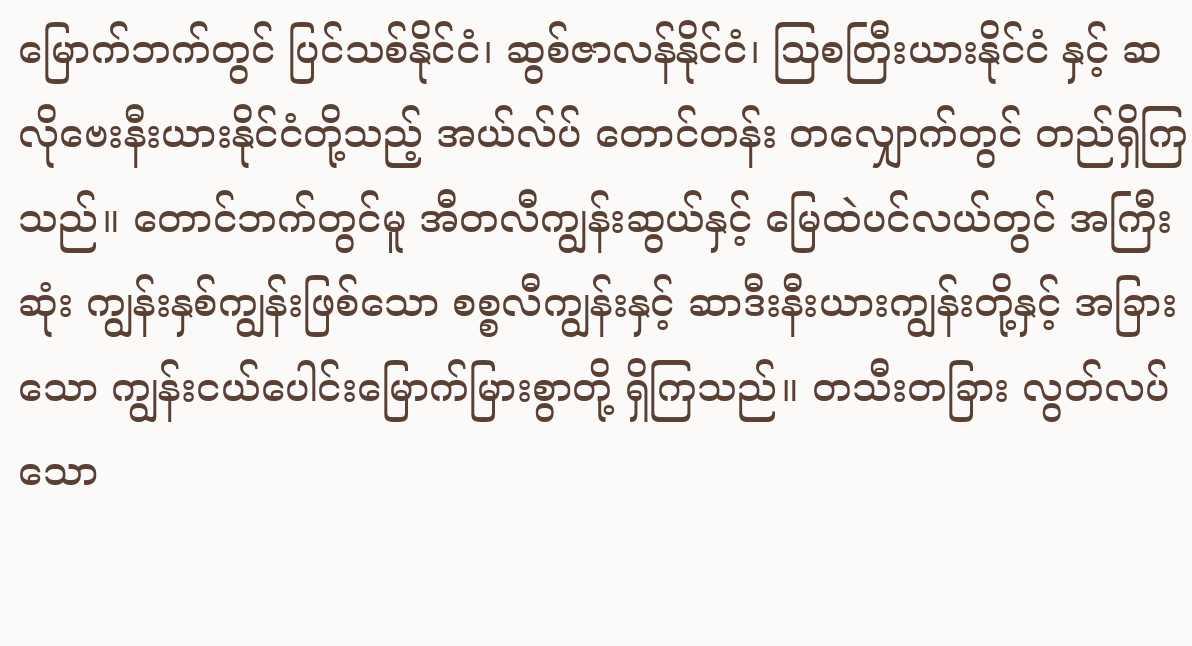မြောက်ဘက်တွင် ပြင်သစ်နိုင်ငံ၊ ဆွစ်ဇာလန်နိုင်ငံ၊ ဩစတြီးယားနိုင်ငံ နှင့် ဆလိုဗေးနီးယားနိုင်ငံတို့သည့် အယ်လ်ပ် တောင်တန်း တလျှောက်တွင် တည်ရှိကြသည်။ တောင်ဘက်တွင်မူ အီတလီကျွန်းဆွယ်နှင့် မြေထဲပင်လယ်တွင် အကြီးဆုံး ကျွန်းနှစ်ကျွန်းဖြစ်သော စစ္စလီကျွန်းနှင့် ဆာဒီးနီးယားကျွန်းတို့နှင့် အခြားသော ကျွန်းငယ်ပေါင်းမြောက်မြားစွာတို့ ရှိကြသည်။ တသီးတခြား လွတ်လပ်သော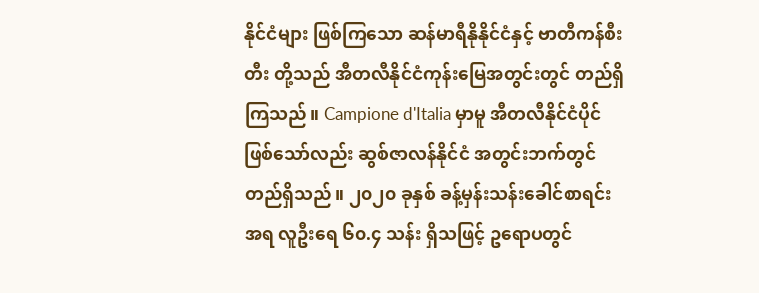နိုင်ငံများ ဖြစ်ကြသော ဆန်မာရီနိုနိုင်ငံနှင့် ဗာတီကန်စီးတီး တို့သည် အီတလီနိုင်ငံကုန်းမြေအတွင်းတွင် တည်ရှိကြသည်။ Campione d'Italia မှာမူ အီတလီနိုင်ငံပိုင် ဖြစ်သော်လည်း ဆွစ်ဇာလန်နိုင်ငံ အတွင်းဘက်တွင် တည်ရှိသည်။ ၂၀၂၀ ခုနှစ် ခန့်မှန်းသန်းခေါင်စာရင်းအရ လူဦးရေ ၆၀.၄ သန်း ရှိသဖြင့် ဥရောပတွင်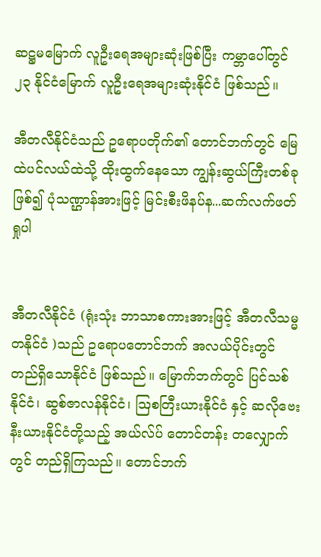ဆဋ္ဌမမြောက် လူဦးရေအများဆုံးဖြစ်ပြီး ကမ္ဘာပေါ်တွင် ၂၃ နိုင်ငံမြောက် လူဦးရေအများဆုံးနိုင်ငံ ဖြစ်သည်။

အီတလီနိုင်ငံသည် ဥရောပတိုက်၏ တောင်ဘက်တွင် မြေထဲပင်လယ်ထဲသို့ ထိုးထွက်နေသော ကျွန်းဆွယ်ကြီးတစ်ခုဖြစ်၍ ပုံသဏ္ဌာန်အားဖြင့် မြင်းစီးဖိနပ်န...ဆက်လက်ဖတ်ရှုပါ


အီတလီနိုင်ငံ (ရုံးသုံး ဘာသာစကားအားဖြင့် အီတလီသမ္မတနိုင်ငံ )သည် ဥရောပတောင်ဘက် အလယ်ပိုင်းတွင် တည်ရှိသောနိုင်ငံ ဖြစ်သည်။ မြောက်ဘက်တွင် ပြင်သစ်နိုင်ငံ၊ ဆွစ်ဇာလန်နိုင်ငံ၊ ဩစတြီးယားနိုင်ငံ နှင့် ဆလိုဗေးနီးယားနိုင်ငံတို့သည့် အယ်လ်ပ် တောင်တန်း တလျှောက်တွင် တည်ရှိကြသည်။ တောင်ဘက်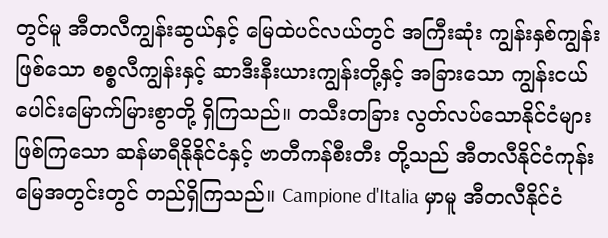တွင်မူ အီတလီကျွန်းဆွယ်နှင့် မြေထဲပင်လယ်တွင် အကြီးဆုံး ကျွန်းနှစ်ကျွန်းဖြစ်သော စစ္စလီကျွန်းနှင့် ဆာဒီးနီးယားကျွန်းတို့နှင့် အခြားသော ကျွန်းငယ်ပေါင်းမြောက်မြားစွာတို့ ရှိကြသည်။ တသီးတခြား လွတ်လပ်သောနိုင်ငံများ ဖြစ်ကြသော ဆန်မာရီနိုနိုင်ငံနှင့် ဗာတီကန်စီးတီး တို့သည် အီတလီနိုင်ငံကုန်းမြေအတွင်းတွင် တည်ရှိကြသည်။ Campione d'Italia မှာမူ အီတလီနိုင်ငံ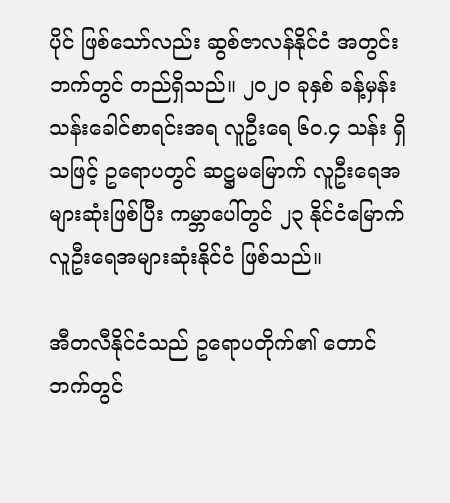ပိုင် ဖြစ်သော်လည်း ဆွစ်ဇာလန်နိုင်ငံ အတွင်းဘက်တွင် တည်ရှိသည်။ ၂၀၂၀ ခုနှစ် ခန့်မှန်းသန်းခေါင်စာရင်းအရ လူဦးရေ ၆၀.၄ သန်း ရှိသဖြင့် ဥရောပတွင် ဆဋ္ဌမမြောက် လူဦးရေအများဆုံးဖြစ်ပြီး ကမ္ဘာပေါ်တွင် ၂၃ နိုင်ငံမြောက် လူဦးရေအများဆုံးနိုင်ငံ ဖြစ်သည်။

အီတလီနိုင်ငံသည် ဥရောပတိုက်၏ တောင်ဘက်တွင်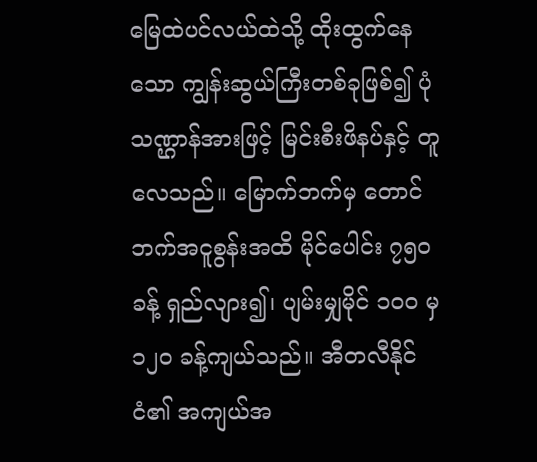မြေထဲပင်လယ်ထဲသို့ ထိုးထွက်နေသော ကျွန်းဆွယ်ကြီးတစ်ခုဖြစ်၍ ပုံသဏ္ဌာန်အားဖြင့် မြင်းစီးဖိနပ်နှင့် တူလေသည်။ မြောက်ဘက်မှ တောင်ဘက်အငူစွန်းအထိ မိုင်ပေါင်း ၇၅ဝ ခန့် ရှည်လျား၍၊ ပျမ်းမျှမိုင် ၁ဝဝ မှ ၁၂ဝ ခန့်ကျယ်သည်။ အီတလီနိုင်ငံ၏ အကျယ်အ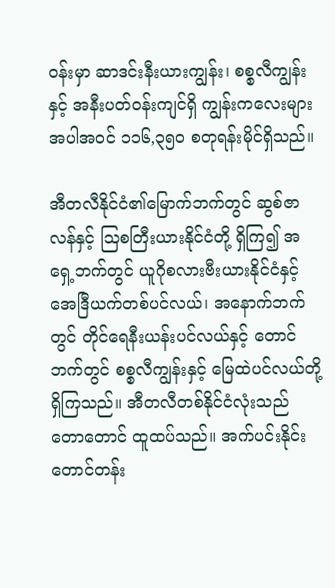ဝန်းမှာ ဆာဒင်းနီးယားကျွန်း၊ စစ္စလီကျွန်းနှင့် အနီးပတ်ဝန်းကျင်ရှိ ကျွန်းကလေးများ အပါအဝင် ၁၁၆,၃၅၀ စတုရန်းမိုင်ရှိသည်။

အီတလီနိုင်ငံ၏မြောက်ဘက်တွင် ဆွစ်ဇာလန်နှင့် ဩစတြီးယားနိုင်ငံတို့ ရှိကြ၍ အရှေ့ဘက်တွင် ယူဂိုစလားဗီးယားနိုင်ငံနှင့် အေဒြီယက်တစ်ပင်လယ်၊ အနောက်ဘက်တွင် တိုင်ရေနီးယန်းပင်လယ်နှင့် တောင်ဘက်တွင် စစ္စလီကျွန်းနှင့် မြေထဲပင်လယ်တို့ ရှိကြသည်။ အီတလီတစ်နိုင်ငံလုံးသည် တောတောင် ထူထပ်သည်။ အက်ပင်းနိုင်းတောင်တန်း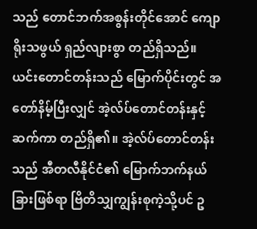သည် တောင်ဘက်အစွန်းတိုင်အောင် ကျောရိုးသဖွယ် ရှည်လျားစွာ တည်ရှိသည်။ ယင်းတောင်တန်းသည် မြောက်ပိုင်းတွင် အတော်နိမ့်ပြီးလျှင် အဲ့လ်ပ်တောင်တန်းနှင့်ဆက်ကာ တည်ရှိ၏။ အဲ့လ်ပ်တောင်တန်းသည် အီတလီနိုင်ငံ၏ မြောက်ဘက်နယ်ခြားဖြစ်ရာ ဗြိတိသျှကျွန်းစုကဲ့သို့ပင် ဥ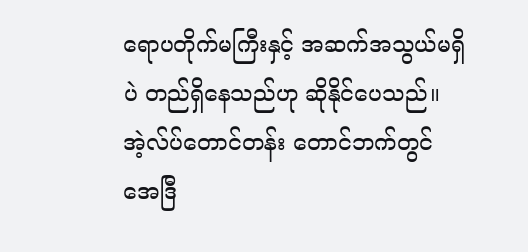ရောပတိုက်မကြီးနှင့် အဆက်အသွယ်မရှိပဲ တည်ရှိနေသည်ဟု ဆိုနိုင်ပေသည်။ အဲ့လ်ပ်တောင်တန်း တောင်ဘက်တွင် အေဒြီ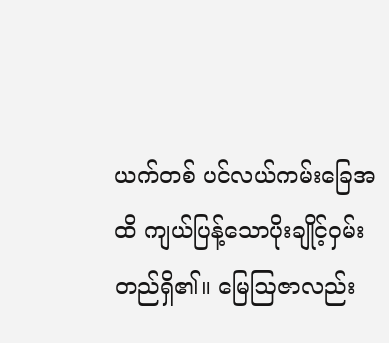ယက်တစ် ပင်လယ်ကမ်းခြေအထိ ကျယ်ပြန့်သောပိုးချိုင့်ဝှမ်း တည်ရှိ၏။ မြေဩဇာလည်း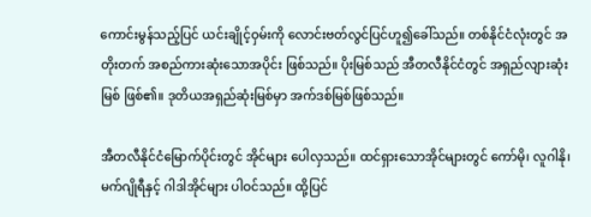ကောင်းမွန်သည့်ပြင် ယင်းချိုင့်ဝှမ်းကို လောင်းဗတ်လွင်ပြင်ဟူ၍ခေါ်သည်။ တစ်နိုင်ငံလုံးတွင် အတိုးတက် အစည်ကားဆုံးသောအပိုင်း ဖြစ်သည်။ ပိုးမြစ်သည် အီတလီနိုင်ငံတွင် အရှည်လျားဆုံးမြစ် ဖြစ်၏။ ဒုတိယအရှည်ဆုံးမြစ်မှာ အက်ဒစ်မြစ်ဖြစ်သည်။

အီတလီနိုင်ငံမြောက်ပိုင်းတွင် အိုင်များ ပေါလှသည်။ ထင်ရှားသောအိုင်များတွင် ကော်မို၊ လူဂါနို၊ မက်ဂျိုရီနှင့် ဂါဒါအိုင်များ ပါဝင်သည်။ ထို့ပြင်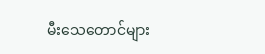မီးသေတောင်များ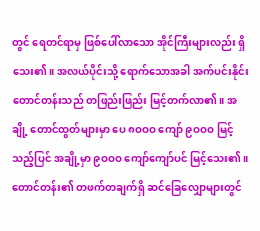တွင် ရေတင်ရာမှ ဖြစ်ပေါ်လာသော အိုင်ကြီးများလည်း ရှိသေး၏။ အလယ်ပိုင်းသို့ ရောက်သောအခါ အက်ပင်းနိုင်းတောင်တန်းသည် တဖြည်းဖြည်း မြင့်တက်လာ၏။ အချို့ တောင်ထွတ်များမှာ ပေ ၈ဝဝဝ ကျော် ၉ဝဝဝ မြင့်သည့်ပြင် အချို့မှာ ၉ဝဝဝ ကျော်ကျော်ပင် မြင့်သေး၏။ တောင်တန်း၏ တဖက်တချက်ရှိ ဆင်ခြေလျှောများတွင်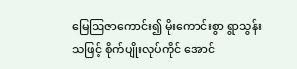မြေဩဇာကောင်း၍ မိုးကောင်းစွာ ရွာသွန်းသဖြင့် စိုက်ပျိုးလုပ်ကိုင် အောင်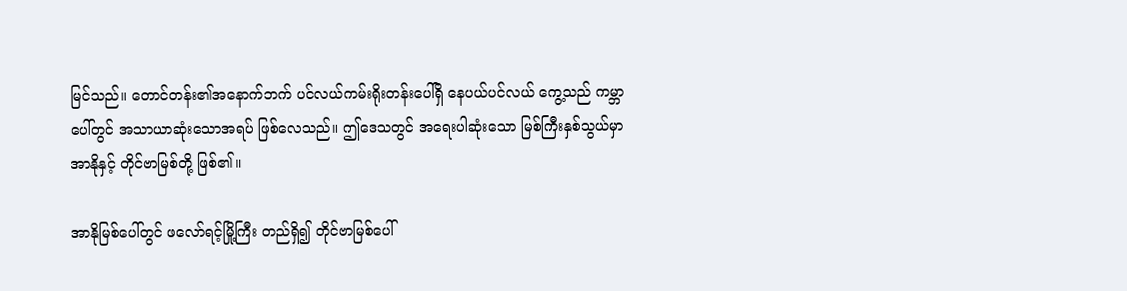မြင်သည်။ တောင်တန်း၏အနောက်ဘက် ပင်လယ်ကမ်းရိုးတန်းပေါ်ရှိ နေပယ်ပင်လယ် ကွေ့သည် ကမ္ဘာပေါ်တွင် အသာယာဆုံးသောအရပ် ဖြစ်လေသည်။ ဤဒေသတွင် အရေးပါဆုံးသော မြစ်ကြီးနှစ်သွယ်မှာ အာနိုနှင့် တိုင်ဗာမြစ်တို့ ဖြစ်၏။

အာနိုမြစ်ပေါ်တွင် ဖလော်ရင့်မြို့ကြီး တည်ရှိ၍ တိုင်ဗာမြစ်ပေါ်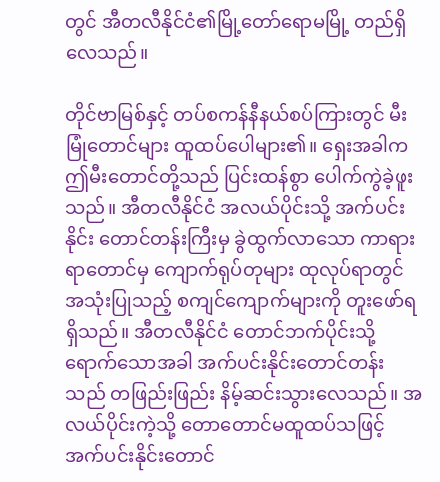တွင် အီတလီနိုင်ငံ၏မြို့တော်ရောမမြို့ တည်ရှိလေသည်။

တိုင်ဗာမြစ်နှင့် တပ်စကန်နီနယ်စပ်ကြားတွင် မီးမြုံတောင်များ ထူထပ်ပေါများ၏။ ရှေးအခါက ဤမီးတောင်တို့သည် ပြင်းထန်စွာ ပေါက်ကွဲခဲ့ဖူးသည်။ အီတလီနိုင်ငံ အလယ်ပိုင်းသို့ အက်ပင်းနိုင်း တောင်တန်းကြီးမှ ခွဲထွက်လာသော ကာရားရာတောင်မှ ကျောက်ရုပ်တုများ ထုလုပ်ရာတွင် အသုံးပြုသည့် စကျင်ကျောက်များကို တူးဖော်ရရှိသည်။ အီတလီနိုင်ငံ တောင်ဘက်ပိုင်းသို့ ရောက်သောအခါ အက်ပင်းနိုင်းတောင်တန်းသည် တဖြည်းဖြည်း နိမ့်ဆင်းသွားလေသည်။ အလယ်ပိုင်းကဲ့သို့ တောတောင်မထူထပ်သဖြင့် အက်ပင်းနိုင်းတောင်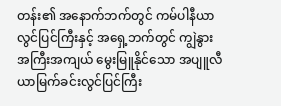တန်း၏ အနောက်ဘက်တွင် ကမ်ပါနီယာလွင်ပြင်ကြီးနှင့် အရှေ့ဘက်တွင် ကျွဲနွား အကြီးအကျယ် မွေးမြူနိုင်သော အပျူလီယာမြက်ခင်းလွင်ပြင်ကြီး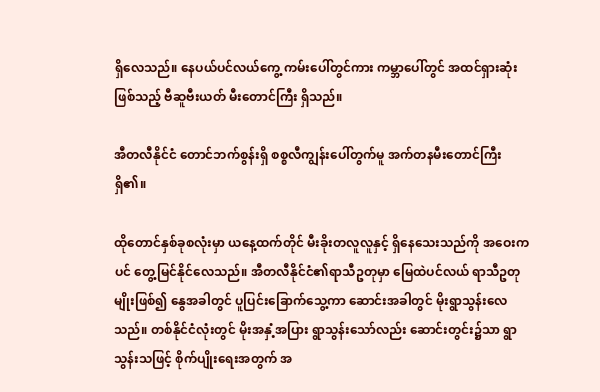ရှိလေသည်။ နေပယ်ပင်လယ်ကွေ့ ကမ်းပေါ်တွင်ကား ကမ္ဘာပေါ်တွင် အထင်ရှားဆုံးဖြစ်သည့် ဗီဆူဗီးယတ် မီးတောင်ကြီး ရှိသည်။

အီတလီနိုင်ငံ တောင်ဘက်စွန်းရှိ စစ္စလီကျွန်းပေါ်တွက်မူ အက်တနမီးတောင်ကြီးရှိ၏။

ထိုတောင်နှစ်ခုစလုံးမှာ ယနေ့ထက်တိုင် မီးခိုးတလူလူနှင့် ရှိနေသေးသည်ကို အဝေးကပင် တွေ့မြင်နိုင်လေသည်။ အီတလီနိုင်ငံ၏ရာသီဥတုမှာ မြေထဲပင်လယ် ရာသီဥတုမျိုးဖြစ်၍ နွေအခါတွင် ပူပြင်းခြောက်သွေ့ကာ ဆောင်းအခါတွင် မိုးရွာသွန်းလေသည်။ တစ်နိုင်ငံလုံးတွင် မိုးအနှံ့အပြား ရွာသွန်းသော်လည်း ဆောင်းတွင်း၌သာ ရွာသွန်းသဖြင့် စိုက်ပျိုးရေးအတွက် အ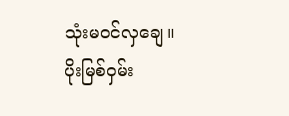သုံးမဝင်လှချေ။ ပိုးမြစ်ဝှမ်း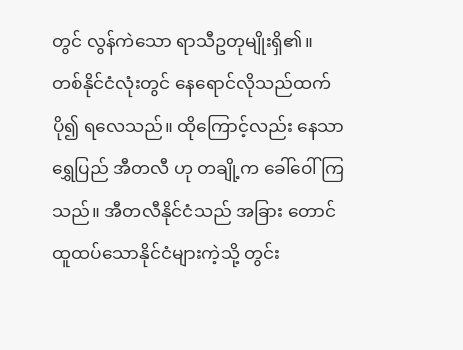တွင် လွန်ကဲသော ရာသီဥတုမျိုးရှိ၏။ တစ်နိုင်ငံလုံးတွင် နေရောင်လိုသည်ထက်ပို၍ ရလေသည်။ ထိုကြောင့်လည်း နေသာရွှေပြည် အီတလီ ဟု တချို့က ခေါ်ဝေါ်ကြသည်။ အီတလီနိုင်ငံသည် အခြား တောင်ထူထပ်သောနိုင်ငံများကဲ့သို့ တွင်း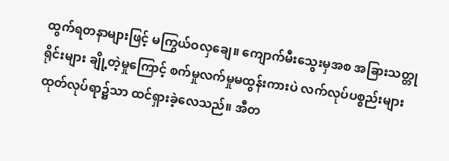ထွက်ရတနာများဖြင့် မကြွယ်ဝလှချေ။ ကျောက်မီးသွေးမှအစ အခြားသတ္တုရိုင်းများ ချို့တဲ့မှုကြောင့် စက်မှုလက်မှုမထွန်းကားပဲ လက်လုပ်ပစ္စည်းများ ထုတ်လုပ်ရာ၌သာ ထင်ရှားခဲ့လေသည်။ အီတ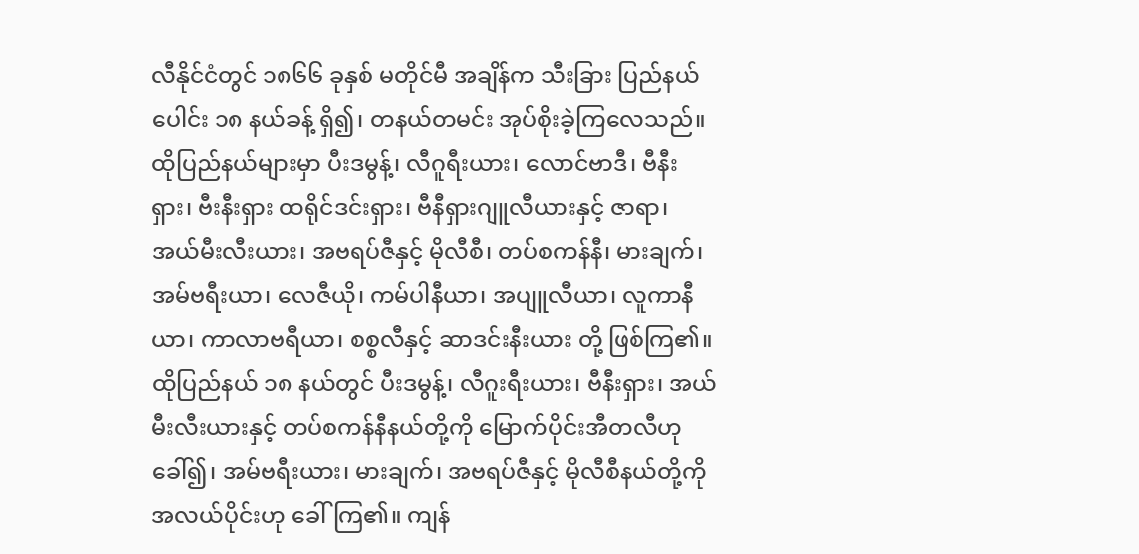လီနိုင်ငံတွင် ၁၈၆၆ ခုနှစ် မတိုင်မီ အချိန်က သီးခြား ပြည်နယ်ပေါင်း ၁၈ နယ်ခန့် ရှိ၍၊ တနယ်တမင်း အုပ်စိုးခဲ့ကြလေသည်။ ထိုပြည်နယ်များမှာ ပီးဒမွန့်၊ လီဂူရီးယား၊ လောင်ဗာဒီ၊ ဗီနီးရှား၊ ဗီးနီးရှား ထရိုင်ဒင်းရှား၊ ဗီနီရှားဂျူလီယားနှင့် ဇာရာ၊ အယ်မီးလီးယား၊ အဗရပ်ဇီနှင့် မိုလီစီ၊ တပ်စကန်နီ၊ မားချက်၊ အမ်ဗရီးယာ၊ လေဇီယို၊ ကမ်ပါနီယာ၊ အပျူလီယာ၊ လူကာနီယာ၊ ကာလာဗရီယာ၊ စစ္စလီနှင့် ဆာဒင်းနီးယား တို့ ဖြစ်ကြ၏။ ထိုပြည်နယ် ၁၈ နယ်တွင် ပီးဒမွန့်၊ လီဂူးရီးယား၊ ဗီနီးရှား၊ အယ်မီးလီးယားနှင့် တပ်စကန်နီနယ်တို့ကို မြောက်ပိုင်းအီတလီဟုခေါ်၍၊ အမ်ဗရီးယား၊ မားချက်၊ အဗရပ်ဇီနှင့် မိုလီစီနယ်တို့ကို အလယ်ပိုင်းဟု ခေါ်ကြ၏။ ကျန်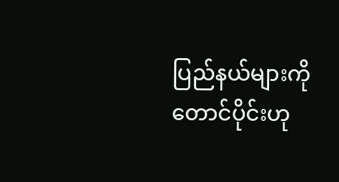ပြည်နယ်များကို တောင်ပိုင်းဟု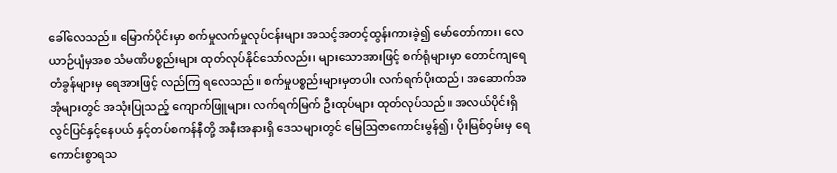ခေါ်လေသည်။ မြောက်ပိုင်းမှာ စက်မှုလက်မှုလုပ်ငန်းများ အသင့်အတင့်ထွန်းကားခဲ့၍ မော်တော်ကား၊ လေယာဉ်ပျံမှအစ သံမဏိပစ္စည်းများ ထုတ်လုပ်နိုင်သော်လည်း၊ များသောအားဖြင့် စက်ရုံများမှာ တောင်ကျရေတံခွန်များမှ ရေအားဖြင့် လည်ကြ ရလေသည်။ စက်မှုပစ္စည်းများမှတပါး လက်ရက်ပိုးထည်၊ အဆောက်အအုံများတွင် အသုံးပြုသည့် ကျောက်ဖြူများ၊ လက်ရက်မြက် ဦးထုပ်များ ထုတ်လုပ်သည်။ အလယ်ပိုင်းရှိ လွင်ပြင်နှင့်နေပယ် နှင့်တပ်စကန်နီတို့ အနီးအနားရှိ ဒေသများတွင် မြေဩဇာကောင်းမွန်၍၊ ပိုးမြစ်ဝှမ်းမှ ရေကောင်းစွာရသ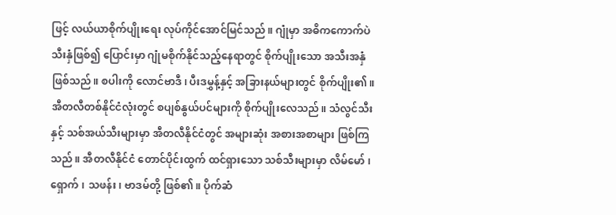ဖြင့် လယ်ယာစိုက်ပျိုးရေး လုပ်ကိုင်အောင်မြင်သည်။ ဂျုံမှာ အဓိကကောက်ပဲသီးနှံဖြစ်၍ ပြောင်းမှာ ဂျုံမစိုက်နိုင်သည့်နေရာတွင် စိုက်ပျိုးသော အသီးအနှံဖြစ်သည်။ စပါးကို လောင်ဗာဒီ၊ ပီးဒမွှန့်နှင့် အခြားနယ်များတွင် စိုက်ပျိုး၏။ အီတလီတစ်နိုင်ငံလုံးတွင် စပျစ်နွယ်ပင်များကို စိုက်ပျိုးလေသည်။ သံလွင်သီးနှင့် သစ်အယ်သီးများမှာ အီတလီနိုင်ငံတွင် အများဆုံး အစားအစာများ ဖြစ်ကြသည်။ အီတလီနိုင်ငံ တောင်ပိုင်းထွက် ထင်ရှားသော သစ်သီးများမှာ လိမ်မော်၊ ရှောက်၊ သဖန်း၊ ဗာဒမ်တို့ ဖြစ်၏။ ပိုက်ဆံ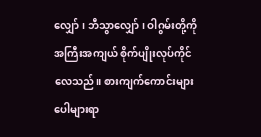လျှော်၊ ဘီသွာလျှော်၊ ဝါဂွမ်းတို့ကို အကြီးအကျယ် စိုက်ပျိုးလုပ်ကိုင်လေသည်။ စားကျက်ကောင်းများ ပေါများရာ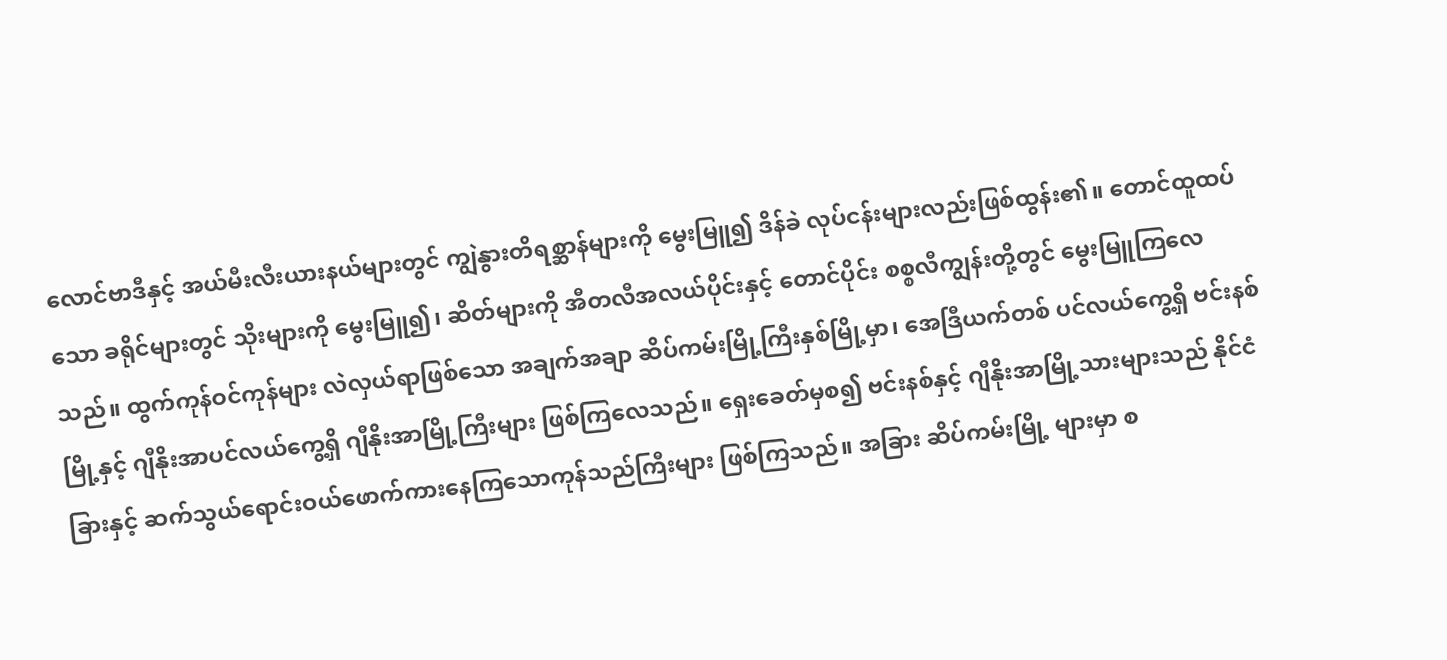လောင်ဗာဒီနှင့် အယ်မီးလီးယားနယ်များတွင် ကျွဲနွားတိရစ္ဆာန်များကို မွေးမြူ၍ ဒိန်ခဲ လုပ်ငန်းများလည်းဖြစ်ထွန်း၏။ တောင်ထူထပ်သော ခရိုင်များတွင် သိုးများကို မွေးမြူ၍၊ ဆိတ်များကို အီတလီအလယ်ပိုင်းနှင့် တောင်ပိုင်း စစ္စလီကျွန်းတို့တွင် မွေးမြူကြလေသည်။ ထွက်ကုန်ဝင်ကုန်များ လဲလှယ်ရာဖြစ်သော အချက်အချာ ဆိပ်ကမ်းမြို့ကြီးနှစ်မြို့မှာ၊ အေဒြီယက်တစ် ပင်လယ်ကွေ့ရှိ ဗင်းနစ်မြို့နှင့် ဂျီနိုးအာပင်လယ်ကွေ့ရှိ ဂျီနိုးအာမြို့ကြီးများ ဖြစ်ကြလေသည်။ ရှေးခေတ်မှစ၍ ဗင်းနစ်နှင့် ဂျီနိုးအာမြို့သားများသည် နိုင်ငံခြားနှင့် ဆက်သွယ်ရောင်းဝယ်ဖောက်ကားနေကြသောကုန်သည်ကြီးများ ဖြစ်ကြသည်။ အခြား ဆိပ်ကမ်းမြို့ များမှာ စ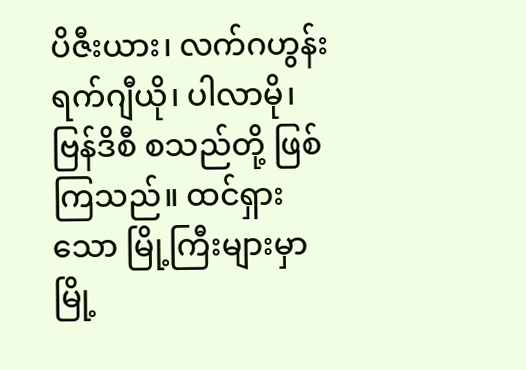ပိဇီးယား၊ လက်ဂဟွန်းရက်ဂျီယို၊ ပါလာမို၊ ဗြန်ဒိစီ စသည်တို့ ဖြစ်ကြသည်။ ထင်ရှားသော မြို့ကြီးများမှာ မြို့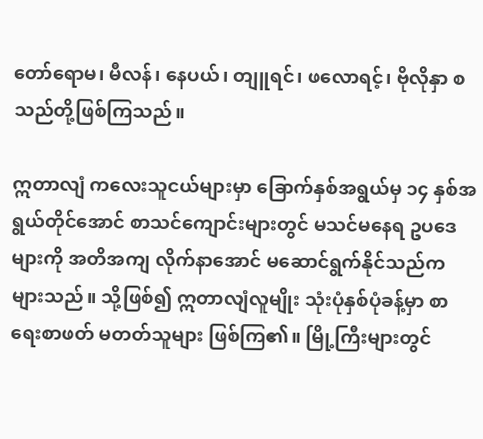တော်ရောမ၊ မီလန်၊ နေပယ်၊ တျူရင်၊ ဖလောရင့်၊ ဗိုလိုနှာ စသည်တို့ဖြစ်ကြသည်။

ဣတာလျံ ကလေးသူငယ်များမှာ ခြောက်နှစ်အရွယ်မှ ၁၄ နှစ်အရွယ်တိုင်အောင် စာသင်ကျောင်းများတွင် မသင်မနေရ ဥပဒေများကို အတိအကျ လိုက်နာအောင် မဆောင်ရွက်နိုင်သည်က များသည်။ သို့ဖြစ်၍ ဣတာလျံလူမျိုး သုံးပုံနှစ်ပုံခန့်မှာ စာရေးစာဖတ် မတတ်သူများ ဖြစ်ကြ၏။ မြို့ကြီးများတွင်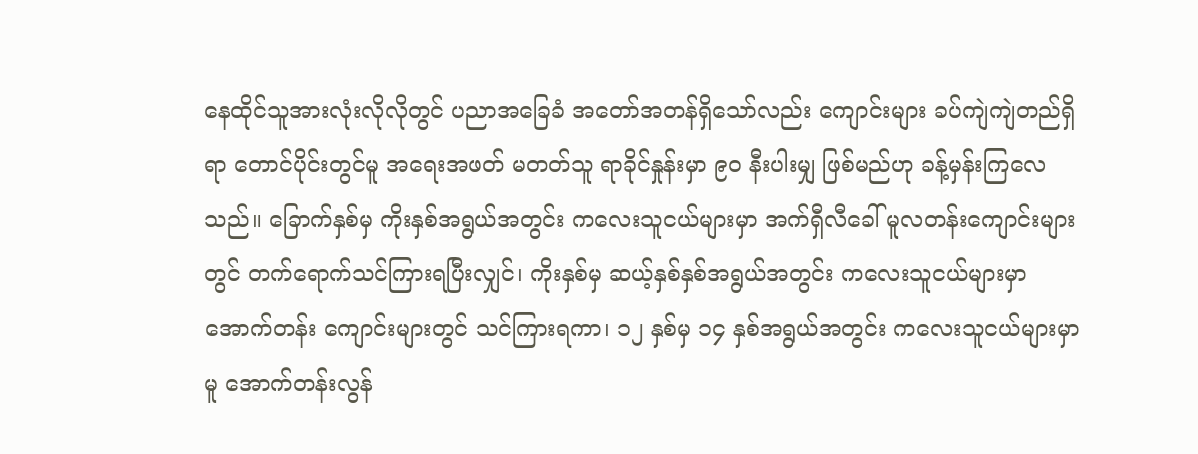နေထိုင်သူအားလုံးလိုလိုတွင် ပညာအခြေခံ အတော်အတန်ရှိသော်လည်း ကျောင်းများ ခပ်ကျဲကျဲတည်ရှိရာ တောင်ပိုင်းတွင်မူ အရေးအဖတ် မတတ်သူ ရာခိုင်နှုန်းမှာ ၉ဝ နီးပါးမျှ ဖြစ်မည်ဟု ခန့်မှန်းကြလေသည်။ ခြောက်နှစ်မှ ကိုးနှစ်အရွယ်အတွင်း ကလေးသူငယ်များမှာ အက်ရှီလီခေါ် မူလတန်းကျောင်းများတွင် တက်ရောက်သင်ကြားရပြီးလျှင်၊ ကိုးနှစ်မှ ဆယ့်နှစ်နှစ်အရွယ်အတွင်း ကလေးသူငယ်များမှာ အောက်တန်း ကျောင်းများတွင် သင်ကြားရကာ၊ ၁၂ နှစ်မှ ၁၄ နှစ်အရွယ်အတွင်း ကလေးသူငယ်များမှာမူ အောက်တန်းလွန်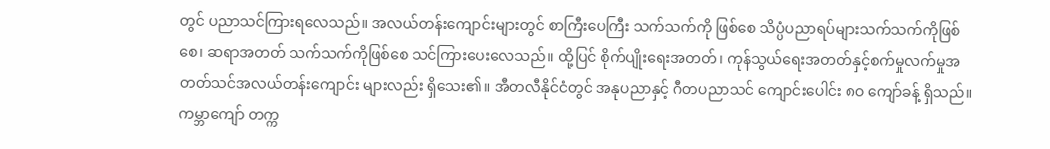တွင် ပညာသင်ကြားရလေသည်။ အလယ်တန်းကျောင်းများတွင် စာကြီးပေကြီး သက်သက်ကို ဖြစ်စေ သိပ္ပံပညာရပ်များသက်သက်ကိုဖြစ်စေ၊ ဆရာအတတ် သက်သက်ကိုဖြစ်စေ သင်ကြားပေးလေသည်။ ထို့ပြင် စိုက်ပျိုးရေးအတတ်၊ ကုန်သွယ်ရေးအတတ်နှင့်စက်မှုလက်မှုအတတ်သင်အလယ်တန်းကျောင်း များလည်း ရှိသေး၏။ အီတလီနိုင်ငံတွင် အနုပညာနှင့် ဂီတပညာသင် ကျောင်းပေါင်း ၈ဝ ကျော်ခန့် ရှိသည်။ ကမ္ဘာကျော် တက္က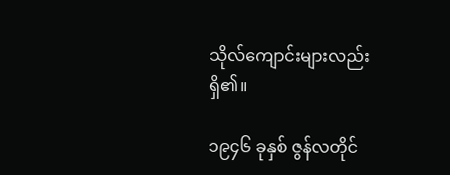သိုလ်ကျောင်းများလည်း ရှိ၏။

၁၉၄၆ ခုနှစ် ဇွန်လတိုင်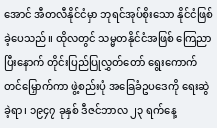အောင် အီတလီနိုင်ငံမှာ ဘုရင်အုပ်စိုးသော နိုင်ငံဖြစ်ခဲ့ပေသည်။ ထိုလတွင် သမ္မတနိုင်ငံအဖြစ် ကြေညာပြီးနောက် တိုင်းပြည်ပြုလွှတ်တော် ရွေးကောက်တင်မြှောက်ကာ ဖွဲ့စည်းပုံ အခြေခံဥပဒေကို ရေးဆွဲခဲ့ရာ၊ ၁၉၄၇ ခုနှစ် ဒီဇင်ဘာလ ၂၃ ရက်နေ့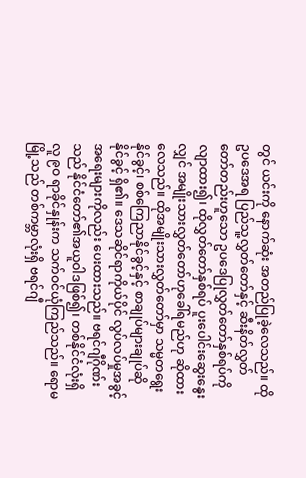တွင် ယင်းကို နောက်ဆုံး အတည်ပြုခဲ့လေသည်။ ထိုဥပဒေအရ ပြည်သူ့လွှတ်တော်နှင့် ဆီးနိတ်လွှတ်တော်တည်းဟူသော ဥပဒေပြုလွှတ်တော်နှစ်ရပ်ကို လျာထား၍၊ ထိုလွှတ်တော်နှစ်ရပ် ပူးပေါင်းဆွေးနွေးလျှင် အမျိုးသားလွှတ်တော်ဟုခေါ်ရမည်ဟု ဆိုထားလေသည်။ ထိုအမျိုးသားလွှတ်တော်မှာ သမ္မတရွေးနိုင်ခွင့်၊ စစ်ကြေညာနိုင်ခွင့်နှင့် စာချုပ်များချုပ်ဆိုနိုင်ခွင့် ရှိ၏။ ဒေသဆိုင်ရာကိုယ်ပိုင် လွပ်လပ်မှုအခွင့်အရေးများကိုလည်း ပေးထားသည်။ ဗရင်ဂျီဂိုဏ်းသည် နိုင်ငံတော်၏အယူဝါဒဖြစ်၍၊ တစ်နိုင်ငံလုံးရှိ လူ ၉ဝ ရာခိုင်နှုန်းက သက်ဝင်ယုံကြည်သည်။ ရောမမြို့သည် တစ်ကမ္ဘာလုံးရှိ ဗရင်ဂျီ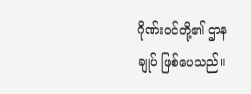ဂိုဏ်းဝင်တို့၏ ဌာနချုပ် ဖြစ်ပေသည်။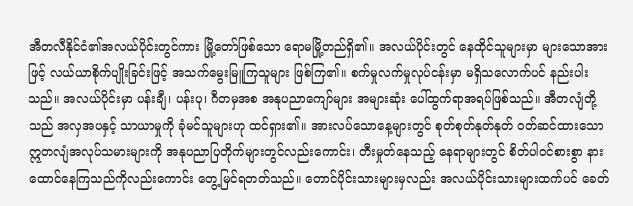အီတလီနိုင်ငံ၏အလယ်ပိုင်းတွင်ကား မြို့တော်ဖြစ်သော ရောမမြို့တည်ရှိ၏။ အလယ်ပိုင်းတွင် နေထိုင်သူများမှာ များသောအားဖြင့် လယ်ယာစိုက်ပျိုးခြင်းဖြင့် အသက်မွေးမြူကြသူများ ဖြစ်ကြ၏။ စက်မှုလက်မှုလုပ်ငန်းမှာ မရှိသလောက်ပင် နည်းပါးသည်။ အလယ်ပိုင်းမှာ ပန်းချီ၊ ပန်းပု၊ ဂီတမှအစ အနုပညာကျော်များ အများဆုံး ပေါ်ထွက်ရာအရပ်ဖြစ်သည်။ အီတလျံတို့သည် အလှအပနှင့် သာယာမှုကို ခုံမင်သူများဟု ထင်ရှား၏။ အားလပ်သောနေ့များတွင် စုတ်စုတ်နုတ်နုတ် ဝတ်ဆင်ထားသော ဣတလျံအလုပ်သမားများကို အနုပညာပြတိုက်များတွင်လည်းကောင်း၊ တီးမှုတ်နေသည့် နေရာများတွင် စိတ်ပါဝင်စားစွာ နားထောင်နေကြသည်ကိုလည်းကောင်း တွေ့မြင်ရတတ်သည်။ တောင်ပိုင်းသားများမှလည်း အလယ်ပိုင်းသားများထက်ပင် ခေတ်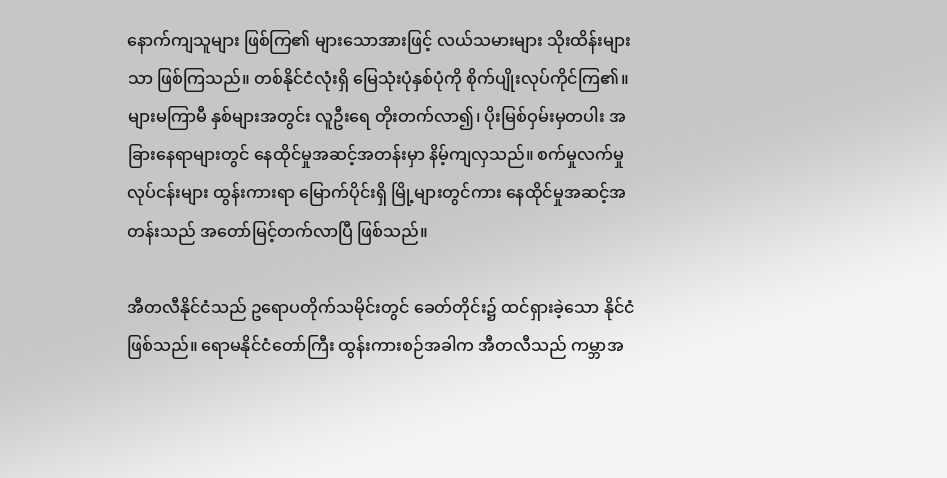နောက်ကျသူများ ဖြစ်ကြ၏ များသောအားဖြင့် လယ်သမားများ သိုးထိန်းများသာ ဖြစ်ကြသည်။ တစ်နိုင်ငံလုံးရှိ မြေသုံးပုံနှစ်ပုံကို စိုက်ပျိုးလုပ်ကိုင်ကြ၏။ များမကြာမီ နှစ်များအတွင်း လူဦးရေ တိုးတက်လာ၍၊ ပိုးမြစ်ဝှမ်းမှတပါး အခြားနေရာများတွင် နေထိုင်မှုအဆင့်အတန်းမှာ နိမ့်ကျလှသည်။ စက်မှုလက်မှုလုပ်ငန်းများ ထွန်းကားရာ မြောက်ပိုင်းရှိ မြို့များတွင်ကား နေထိုင်မှုအဆင့်အတန်းသည် အတော်မြင့်တက်လာပြီ ဖြစ်သည်။

အီတလီနိုင်ငံသည် ဥရောပတိုက်သမိုင်းတွင် ခေတ်တိုင်း၌ ထင်ရှားခဲ့သော နိုင်ငံဖြစ်သည်။ ရောမနိုင်ငံတော်ကြီး ထွန်းကားစဉ်အခါက အီတလီသည် ကမ္ဘာအ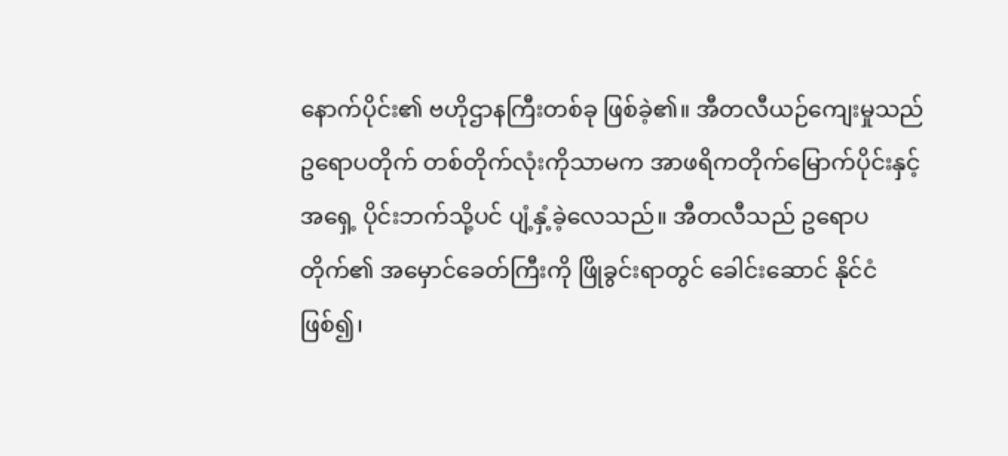နောက်ပိုင်း၏ ဗဟိုဌာနကြီးတစ်ခု ဖြစ်ခဲ့၏။ အီတလီယဉ်ကျေးမှုသည် ဥရောပတိုက် တစ်တိုက်လုံးကိုသာမက အာဖရိကတိုက်မြောက်ပိုင်းနှင့် အရှေ့ ပိုင်းဘက်သို့ပင် ပျံ့နှံ့ခဲ့လေသည်။ အီတလီသည် ဥရောပတိုက်၏ အမှောင်ခေတ်ကြီးကို ဖြိုခွင်းရာတွင် ခေါင်းဆောင် နိုင်ငံ ဖြစ်၍၊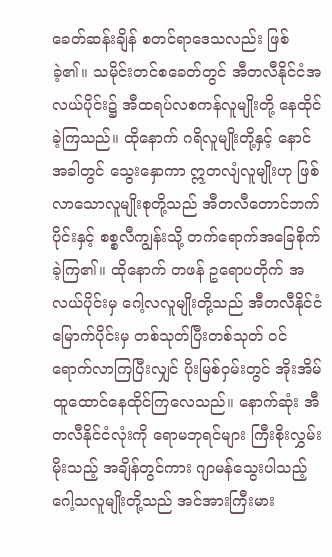ခေတ်ဆန်းချိန် စတင်ရာဒေသလည်း ဖြစ်ခဲ့၏။ သမိုင်းတင်စခေတ်တွင် အီတလီနိုင်ငံအလယ်ပိုင်း၌ အီထရပ်လစကန်လူမျိုးတို့ နေထိုင်ခဲ့ကြသည်။ ထိုနောက် ဂရိလူမျိုးတို့နှင့် နောင်အခါတွင် သွေးနှောကာ ဣတလျံလူမျိုးဟု ဖြစ်လာသောလူမျိုးစုတို့သည် အီတလီတောင်ဘက်ပိုင်းနှင့် စစ္စလီကျွန်းသို့ တက်ရောက်အခြေစိုက်ခဲ့ကြ၏။ ထိုနောက် တဖန် ဥရောပတိုက် အလယ်ပိုင်းမှ ဂေါ့လလူမျိုးတို့သည် အီတလီနိုင်ငံမြောက်ပိုင်းမှ တစ်သုတ်ပြီးတစ်သုတ် ဝင်ရောက်လာကြပြီးလျှင် ပိုးမြစ်ဝှမ်းတွင် အိုးအိမ်ထူထောင်နေထိုင်ကြလေသည်။ နောက်ဆုံး အီတလီနိုင်ငံလုံးကို ရောမဘုရင်များ ကြီးစိုးလွှမ်းမိုးသည့် အချိန်တွင်ကား ဂျာမန်သွေးပါသည့် ဂေါ့သလူမျိုးတို့သည် အင်အားကြီးမား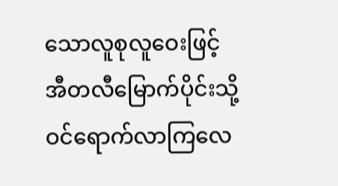သောလူစုလူဝေးဖြင့် အီတလီမြောက်ပိုင်းသို့ ဝင်ရောက်လာကြလေ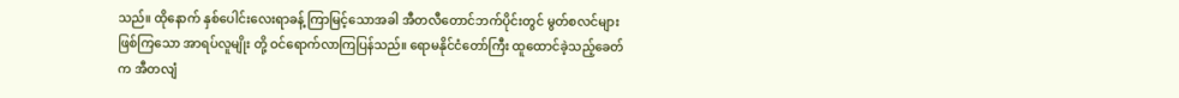သည်။ ထိုနောက် နှစ်ပေါင်းလေးရာခန့် ကြာမြင့်သောအခါ အီတလီတောင်ဘက်ပိုင်းတွင် မွတ်စလင်များ ဖြစ်ကြသော အာရပ်လူမျိုး တို့ ဝင်ရောက်လာကြပြန်သည်။ ရောမနိုင်ငံတော်ကြီး ထူထောင်ခဲ့သည့်ခေတ်က အီတလျံ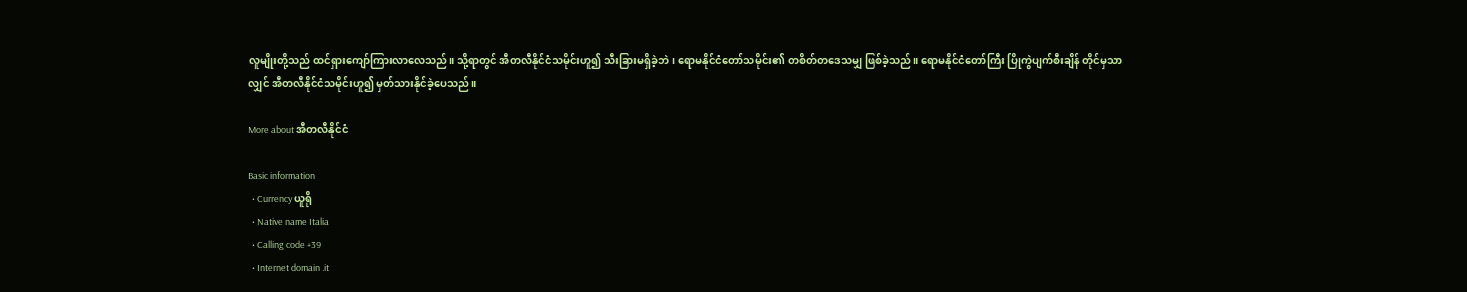လူမျိုးတို့သည် ထင်ရှားကျော်ကြားလာလေသည်။ သို့ရာတွင် အီတလီနိုင်ငံသမိုင်းဟူ၍ သီးခြားမရှိခဲ့ဘဲ၊ ရောမနိုင်ငံတော်သမိုင်း၏ တစိတ်တဒေသမျှ ဖြစ်ခဲ့သည်။ ရောမနိုင်ငံတော်ကြီး ပြိုကွဲပျက်စီးချိန် တိုင်မှသာလျှင် အီတလီနိုင်ငံသမိုင်းဟူ၍ မှတ်သားနိုင်ခဲ့ပေသည်။

More about အီတလီနိုင်ငံ

Basic information
  • Currency ယူရို
  • Native name Italia
  • Calling code +39
  • Internet domain .it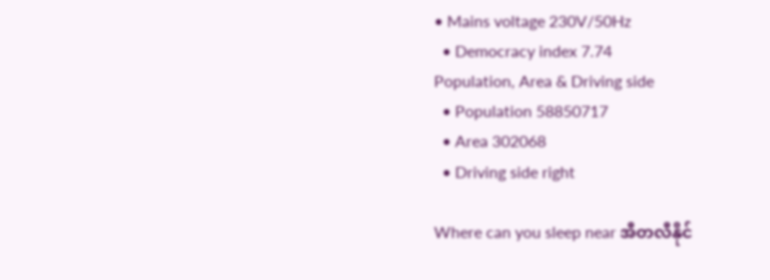• Mains voltage 230V/50Hz
  • Democracy index 7.74
Population, Area & Driving side
  • Population 58850717
  • Area 302068
  • Driving side right

Where can you sleep near အီတလီနိုင်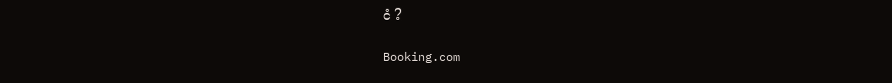ငံ ?

Booking.com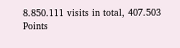8.850.111 visits in total, 407.503 Points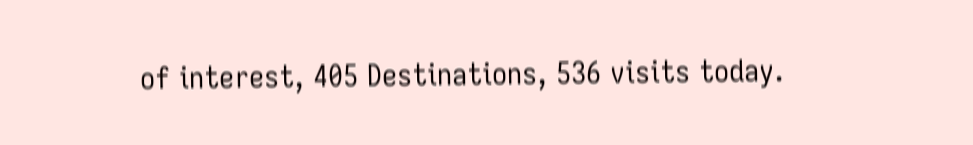of interest, 405 Destinations, 536 visits today.